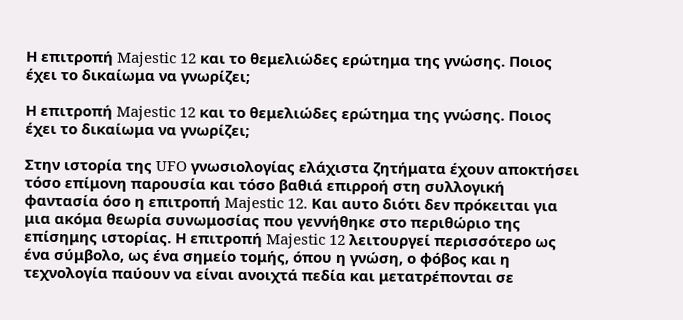Η επιτροπή Majestic 12 και το θεμελιώδες ερώτημα της γνώσης. Ποιος έχει το δικαίωμα να γνωρίζει;

Η επιτροπή Majestic 12 και το θεμελιώδες ερώτημα της γνώσης. Ποιος έχει το δικαίωμα να γνωρίζει;

Στην ιστορία της UFO γνωσιολογίας ελάχιστα ζητήματα έχουν αποκτήσει τόσο επίμονη παρουσία και τόσο βαθιά επιρροή στη συλλογική φαντασία όσο η επιτροπή Majestic 12. Και αυτο διότι δεν πρόκειται για μια ακόμα θεωρία συνωμοσίας που γεννήθηκε στο περιθώριο της επίσημης ιστορίας. Η επιτροπή Majestic 12 λειτουργεί περισσότερο ως ένα σύμβολο, ως ένα σημείο τομής, όπου η γνώση, ο φόβος και η τεχνολογία παύουν να είναι ανοιχτά πεδία και μετατρέπονται σε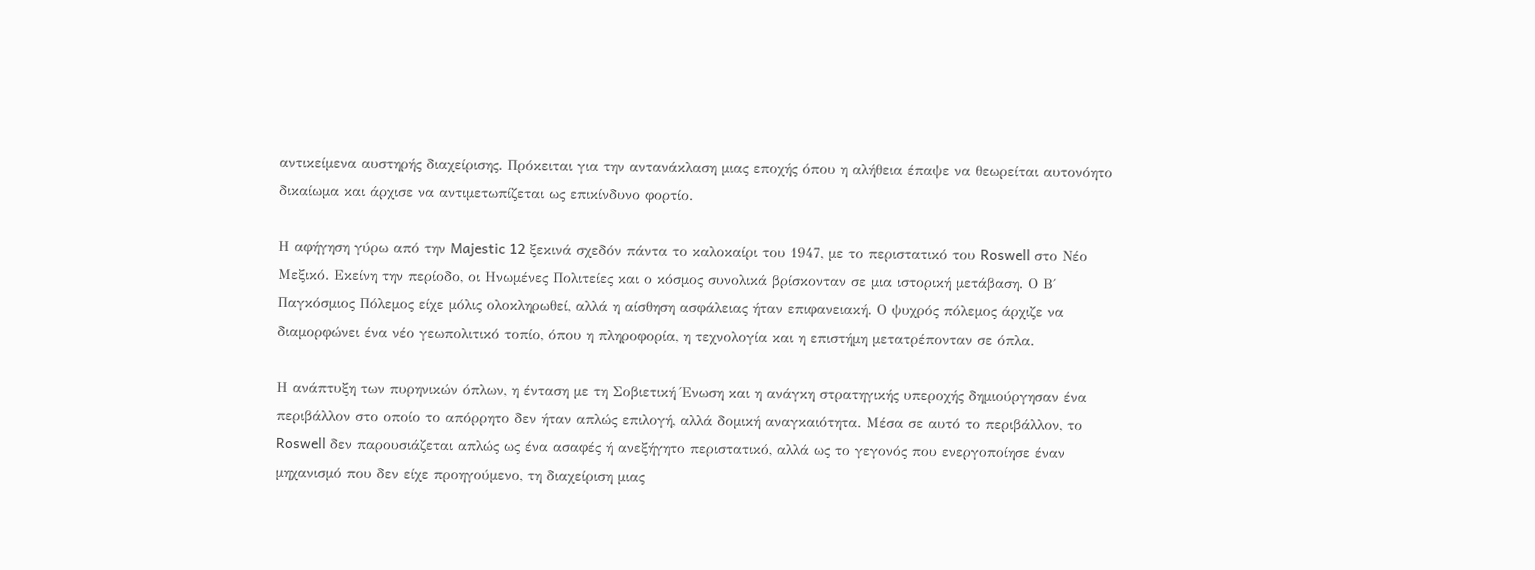αντικείμενα αυστηρής διαχείρισης. Πρόκειται για την αντανάκλαση μιας εποχής όπου η αλήθεια έπαψε να θεωρείται αυτονόητο δικαίωμα και άρχισε να αντιμετωπίζεται ως επικίνδυνο φορτίο.

Η αφήγηση γύρω από την Majestic 12 ξεκινά σχεδόν πάντα το καλοκαίρι του 1947, με το περιστατικό του Roswell στο Νέο Μεξικό. Εκείνη την περίοδο, οι Ηνωμένες Πολιτείες και ο κόσμος συνολικά βρίσκονταν σε μια ιστορική μετάβαση. Ο Β΄ Παγκόσμιος Πόλεμος είχε μόλις ολοκληρωθεί, αλλά η αίσθηση ασφάλειας ήταν επιφανειακή. Ο ψυχρός πόλεμος άρχιζε να διαμορφώνει ένα νέο γεωπολιτικό τοπίο, όπου η πληροφορία, η τεχνολογία και η επιστήμη μετατρέπονταν σε όπλα.

Η ανάπτυξη των πυρηνικών όπλων, η ένταση με τη Σοβιετική Ένωση και η ανάγκη στρατηγικής υπεροχής δημιούργησαν ένα περιβάλλον στο οποίο το απόρρητο δεν ήταν απλώς επιλογή, αλλά δομική αναγκαιότητα. Μέσα σε αυτό το περιβάλλον, το Roswell δεν παρουσιάζεται απλώς ως ένα ασαφές ή ανεξήγητο περιστατικό, αλλά ως το γεγονός που ενεργοποίησε έναν μηχανισμό που δεν είχε προηγούμενο, τη διαχείριση μιας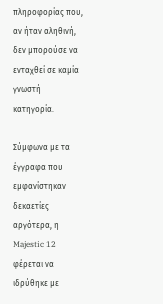πληροφορίας που, αν ήταν αληθινή, δεν μπορούσε να ενταχθεί σε καμία γνωστή κατηγορία.

Σύμφωνα με τα έγγραφα που εμφανίστηκαν δεκαετίες αργότερα, η Majestic 12 φέρεται να ιδρύθηκε με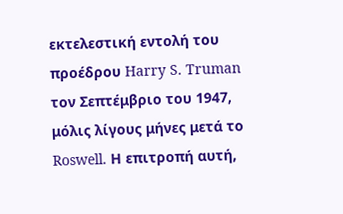εκτελεστική εντολή του προέδρου Harry S. Truman τον Σεπτέμβριο του 1947, μόλις λίγους μήνες μετά το Roswell. Η επιτροπή αυτή,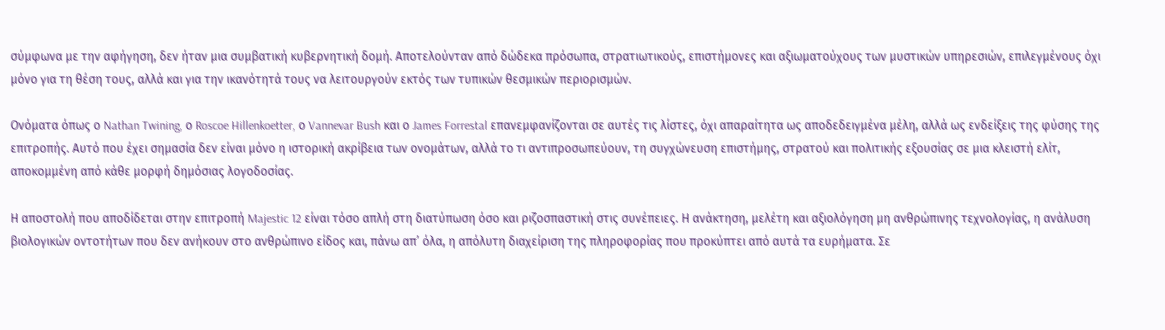σύμφωνα με την αφήγηση, δεν ήταν μια συμβατική κυβερνητική δομή. Αποτελούνταν από δώδεκα πρόσωπα, στρατιωτικούς, επιστήμονες και αξιωματούχους των μυστικών υπηρεσιών, επιλεγμένους όχι μόνο για τη θέση τους, αλλά και για την ικανότητά τους να λειτουργούν εκτός των τυπικών θεσμικών περιορισμών.

Ονόματα όπως ο Nathan Twining, ο Roscoe Hillenkoetter, ο Vannevar Bush και ο James Forrestal επανεμφανίζονται σε αυτές τις λίστες, όχι απαραίτητα ως αποδεδειγμένα μέλη, αλλά ως ενδείξεις της φύσης της επιτροπής. Αυτό που έχει σημασία δεν είναι μόνο η ιστορική ακρίβεια των ονομάτων, αλλά το τι αντιπροσωπεύουν, τη συγχώνευση επιστήμης, στρατού και πολιτικής εξουσίας σε μια κλειστή ελίτ, αποκομμένη από κάθε μορφή δημόσιας λογοδοσίας.

Η αποστολή που αποδίδεται στην επιτροπή Majestic 12 είναι τόσο απλή στη διατύπωση όσο και ριζοσπαστική στις συνέπειες. Η ανάκτηση, μελέτη και αξιολόγηση μη ανθρώπινης τεχνολογίας, η ανάλυση βιολογικών οντοτήτων που δεν ανήκουν στο ανθρώπινο είδος και, πάνω απ’ όλα, η απόλυτη διαχείριση της πληροφορίας που προκύπτει από αυτά τα ευρήματα. Σε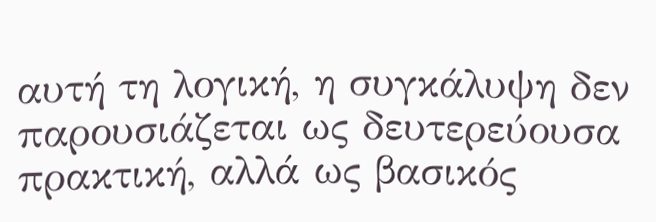αυτή τη λογική, η συγκάλυψη δεν παρουσιάζεται ως δευτερεύουσα πρακτική, αλλά ως βασικός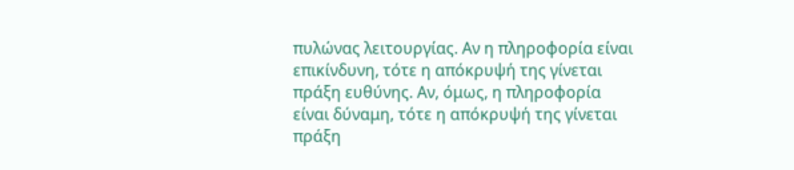πυλώνας λειτουργίας. Αν η πληροφορία είναι επικίνδυνη, τότε η απόκρυψή της γίνεται πράξη ευθύνης. Αν, όμως, η πληροφορία είναι δύναμη, τότε η απόκρυψή της γίνεται πράξη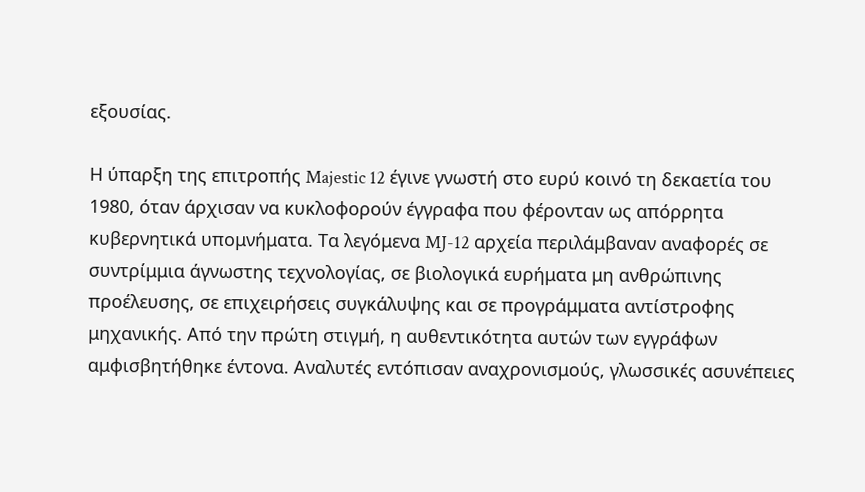εξουσίας.

Η ύπαρξη της επιτροπής Majestic 12 έγινε γνωστή στο ευρύ κοινό τη δεκαετία του 1980, όταν άρχισαν να κυκλοφορούν έγγραφα που φέρονταν ως απόρρητα κυβερνητικά υπομνήματα. Τα λεγόμενα MJ-12 αρχεία περιλάμβαναν αναφορές σε συντρίμμια άγνωστης τεχνολογίας, σε βιολογικά ευρήματα μη ανθρώπινης προέλευσης, σε επιχειρήσεις συγκάλυψης και σε προγράμματα αντίστροφης μηχανικής. Από την πρώτη στιγμή, η αυθεντικότητα αυτών των εγγράφων αμφισβητήθηκε έντονα. Αναλυτές εντόπισαν αναχρονισμούς, γλωσσικές ασυνέπειες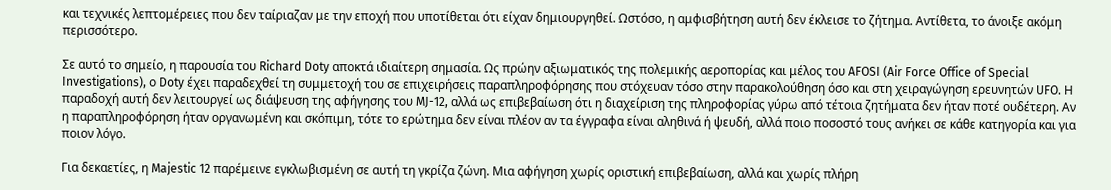και τεχνικές λεπτομέρειες που δεν ταίριαζαν με την εποχή που υποτίθεται ότι είχαν δημιουργηθεί. Ωστόσο, η αμφισβήτηση αυτή δεν έκλεισε το ζήτημα. Αντίθετα, το άνοιξε ακόμη περισσότερο.

Σε αυτό το σημείο, η παρουσία του Richard Doty αποκτά ιδιαίτερη σημασία. Ως πρώην αξιωματικός της πολεμικής αεροπορίας και μέλος του AFOSI (Air Force Office of Special Investigations), ο Doty έχει παραδεχθεί τη συμμετοχή του σε επιχειρήσεις παραπληροφόρησης που στόχευαν τόσο στην παρακολούθηση όσο και στη χειραγώγηση ερευνητών UFO. Η παραδοχή αυτή δεν λειτουργεί ως διάψευση της αφήγησης του MJ-12, αλλά ως επιβεβαίωση ότι η διαχείριση της πληροφορίας γύρω από τέτοια ζητήματα δεν ήταν ποτέ ουδέτερη. Αν η παραπληροφόρηση ήταν οργανωμένη και σκόπιμη, τότε το ερώτημα δεν είναι πλέον αν τα έγγραφα είναι αληθινά ή ψευδή, αλλά ποιο ποσοστό τους ανήκει σε κάθε κατηγορία και για ποιον λόγο.

Για δεκαετίες, η Majestic 12 παρέμεινε εγκλωβισμένη σε αυτή τη γκρίζα ζώνη. Μια αφήγηση χωρίς οριστική επιβεβαίωση, αλλά και χωρίς πλήρη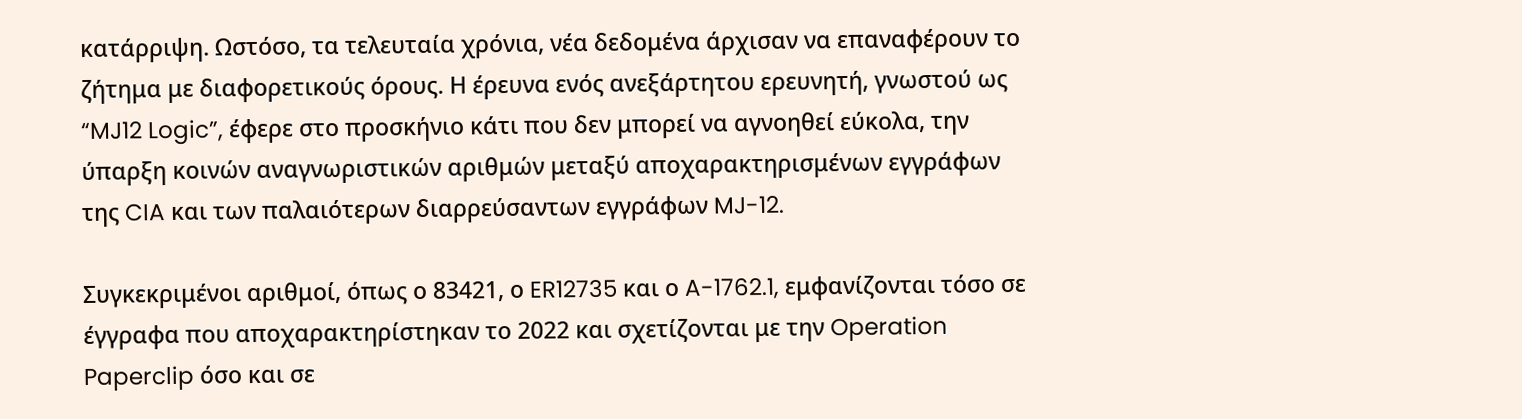κατάρριψη. Ωστόσο, τα τελευταία χρόνια, νέα δεδομένα άρχισαν να επαναφέρουν το ζήτημα με διαφορετικούς όρους. Η έρευνα ενός ανεξάρτητου ερευνητή, γνωστού ως “MJ12 Logic”, έφερε στο προσκήνιο κάτι που δεν μπορεί να αγνοηθεί εύκολα, την ύπαρξη κοινών αναγνωριστικών αριθμών μεταξύ αποχαρακτηρισμένων εγγράφων της CIA και των παλαιότερων διαρρεύσαντων εγγράφων MJ-12.

Συγκεκριμένοι αριθμοί, όπως ο 83421, ο ER12735 και ο A-1762.1, εμφανίζονται τόσο σε έγγραφα που αποχαρακτηρίστηκαν το 2022 και σχετίζονται με την Operation Paperclip όσο και σε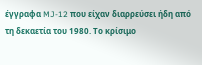έγγραφα MJ-12 που είχαν διαρρεύσει ήδη από τη δεκαετία του 1980. Το κρίσιμο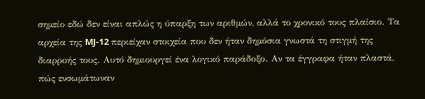σημείο εδώ δεν είναι απλώς η ύπαρξη των αριθμών, αλλά το χρονικό τους πλαίσιο. Τα αρχεία της MJ-12 περιείχαν στοιχεία που δεν ήταν δημόσια γνωστά τη στιγμή της διαρροής τους. Αυτό δημιουργεί ένα λογικό παράδοξο. Αν τα έγγραφα ήταν πλαστά, πώς ενσωμάτωναν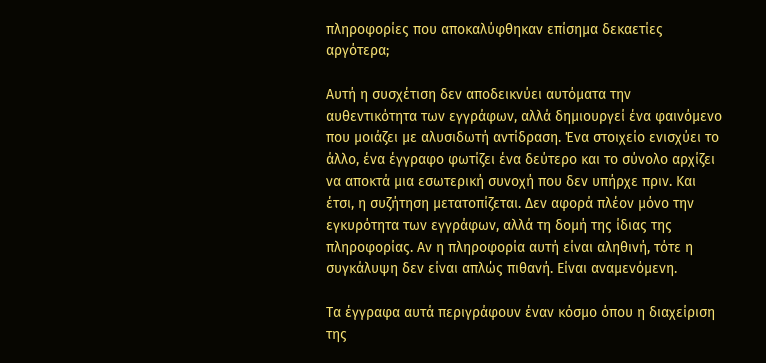πληροφορίες που αποκαλύφθηκαν επίσημα δεκαετίες αργότερα;

Αυτή η συσχέτιση δεν αποδεικνύει αυτόματα την αυθεντικότητα των εγγράφων, αλλά δημιουργεί ένα φαινόμενο που μοιάζει με αλυσιδωτή αντίδραση. Ένα στοιχείο ενισχύει το άλλο, ένα έγγραφο φωτίζει ένα δεύτερο και το σύνολο αρχίζει να αποκτά μια εσωτερική συνοχή που δεν υπήρχε πριν. Και έτσι, η συζήτηση μετατοπίζεται. Δεν αφορά πλέον μόνο την εγκυρότητα των εγγράφων, αλλά τη δομή της ίδιας της πληροφορίας. Αν η πληροφορία αυτή είναι αληθινή, τότε η συγκάλυψη δεν είναι απλώς πιθανή. Είναι αναμενόμενη.

Τα έγγραφα αυτά περιγράφουν έναν κόσμο όπου η διαχείριση της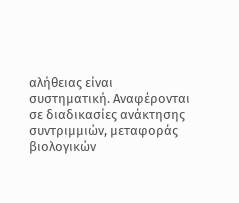αλήθειας είναι συστηματική. Αναφέρονται σε διαδικασίες ανάκτησης συντριμμιών, μεταφοράς βιολογικών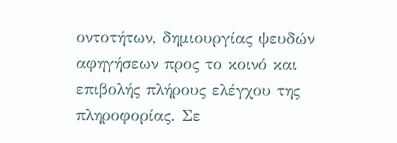οντοτήτων, δημιουργίας ψευδών αφηγήσεων προς το κοινό και επιβολής πλήρους ελέγχου της πληροφορίας. Σε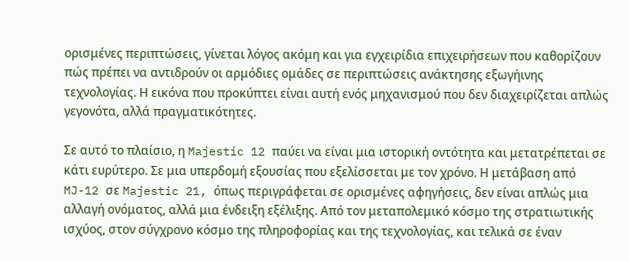ορισμένες περιπτώσεις, γίνεται λόγος ακόμη και για εγχειρίδια επιχειρήσεων που καθορίζουν πώς πρέπει να αντιδρούν οι αρμόδιες ομάδες σε περιπτώσεις ανάκτησης εξωγήινης τεχνολογίας. Η εικόνα που προκύπτει είναι αυτή ενός μηχανισμού που δεν διαχειρίζεται απλώς γεγονότα, αλλά πραγματικότητες.

Σε αυτό το πλαίσιο, η Majestic 12 παύει να είναι μια ιστορική οντότητα και μετατρέπεται σε κάτι ευρύτερο. Σε μια υπερδομή εξουσίας που εξελίσσεται με τον χρόνο. Η μετάβαση από MJ-12 σε Majestic 21, όπως περιγράφεται σε ορισμένες αφηγήσεις, δεν είναι απλώς μια αλλαγή ονόματος, αλλά μια ένδειξη εξέλιξης. Από τον μεταπολεμικό κόσμο της στρατιωτικής ισχύος, στον σύγχρονο κόσμο της πληροφορίας και της τεχνολογίας, και τελικά σε έναν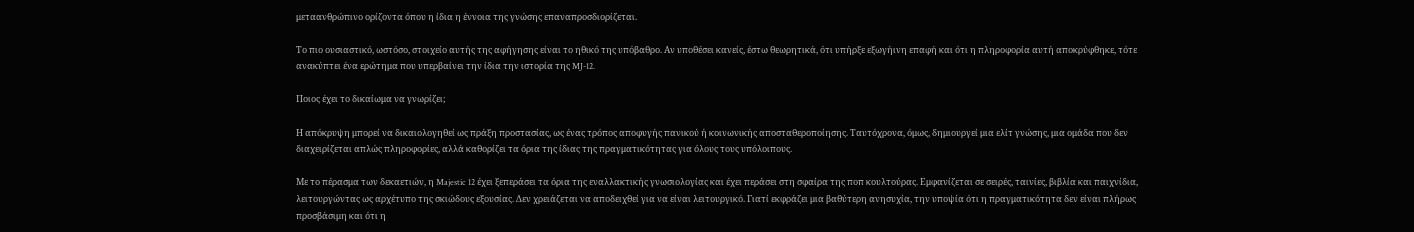μεταανθρώπινο ορίζοντα όπου η ίδια η έννοια της γνώσης επαναπροσδιορίζεται.

Το πιο ουσιαστικό, ωστόσο, στοιχείο αυτής της αφήγησης είναι το ηθικό της υπόβαθρο. Αν υποθέσει κανείς, έστω θεωρητικά, ότι υπήρξε εξωγήινη επαφή και ότι η πληροφορία αυτή αποκρύφθηκε, τότε ανακύπτει ένα ερώτημα που υπερβαίνει την ίδια την ιστορία της MJ-12.

Ποιος έχει το δικαίωμα να γνωρίζει;

Η απόκρυψη μπορεί να δικαιολογηθεί ως πράξη προστασίας, ως ένας τρόπος αποφυγής πανικού ή κοινωνικής αποσταθεροποίησης. Ταυτόχρονα, όμως, δημιουργεί μια ελίτ γνώσης, μια ομάδα που δεν διαχειρίζεται απλώς πληροφορίες, αλλά καθορίζει τα όρια της ίδιας της πραγματικότητας για όλους τους υπόλοιπους.

Με το πέρασμα των δεκαετιών, η Majestic 12 έχει ξεπεράσει τα όρια της εναλλακτικής γνωσιολογίας και έχει περάσει στη σφαίρα της ποπ κουλτούρας. Εμφανίζεται σε σειρές, ταινίες, βιβλία και παιχνίδια, λειτουργώντας ως αρχέτυπο της σκιώδους εξουσίας. Δεν χρειάζεται να αποδειχθεί για να είναι λειτουργικό. Γιατί εκφράζει μια βαθύτερη ανησυχία, την υποψία ότι η πραγματικότητα δεν είναι πλήρως προσβάσιμη και ότι η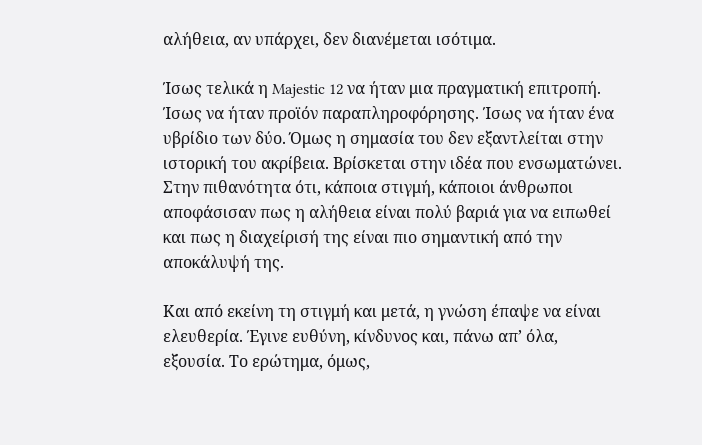αλήθεια, αν υπάρχει, δεν διανέμεται ισότιμα.

Ίσως τελικά η Majestic 12 να ήταν μια πραγματική επιτροπή. Ίσως να ήταν προϊόν παραπληροφόρησης. Ίσως να ήταν ένα υβρίδιο των δύο. Όμως η σημασία του δεν εξαντλείται στην ιστορική του ακρίβεια. Βρίσκεται στην ιδέα που ενσωματώνει. Στην πιθανότητα ότι, κάποια στιγμή, κάποιοι άνθρωποι αποφάσισαν πως η αλήθεια είναι πολύ βαριά για να ειπωθεί και πως η διαχείρισή της είναι πιο σημαντική από την αποκάλυψή της.

Και από εκείνη τη στιγμή και μετά, η γνώση έπαψε να είναι ελευθερία. Έγινε ευθύνη, κίνδυνος και, πάνω απ’ όλα, εξουσία. Το ερώτημα, όμως,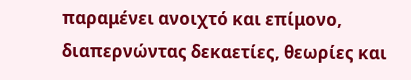παραμένει ανοιχτό και επίμονο, διαπερνώντας δεκαετίες, θεωρίες και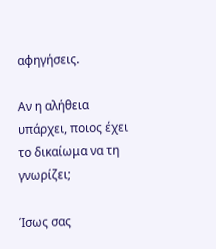αφηγήσεις.

Αν η αλήθεια υπάρχει, ποιος έχει το δικαίωμα να τη γνωρίζει;

Ίσως σας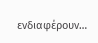ενδιαφέρουν…